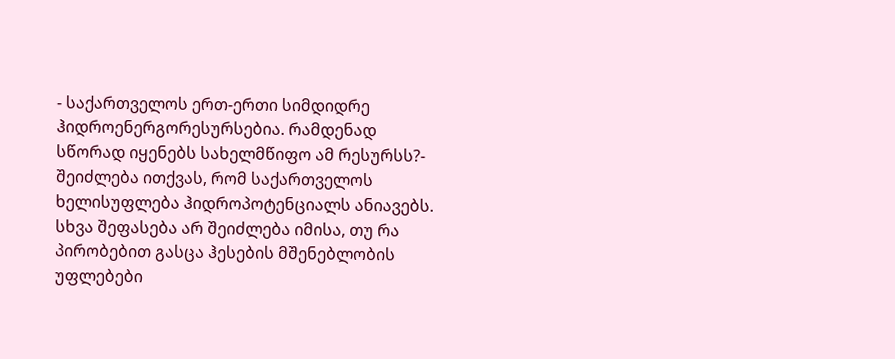- საქართველოს ერთ-ერთი სიმდიდრე ჰიდროენერგორესურსებია. რამდენად სწორად იყენებს სახელმწიფო ამ რესურსს?- შეიძლება ითქვას, რომ საქართველოს ხელისუფლება ჰიდროპოტენციალს ანიავებს. სხვა შეფასება არ შეიძლება იმისა, თუ რა პირობებით გასცა ჰესების მშენებლობის უფლებები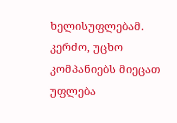ხელისუფლებამ. კერძო, უცხო კომპანიებს მიეცათ უფლება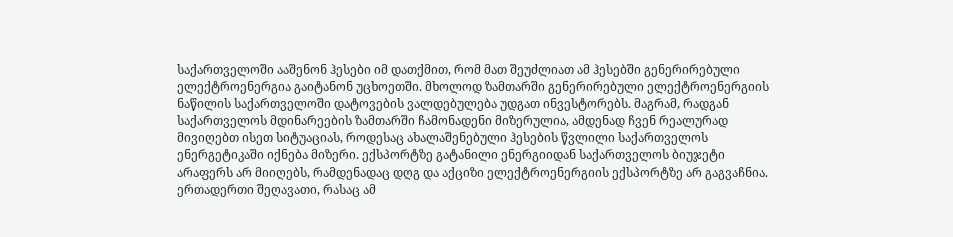საქართველოში ააშენონ ჰესები იმ დათქმით, რომ მათ შეუძლიათ ამ ჰესებში გენერირებული ელექტროენერგია გაიტანონ უცხოეთში. მხოლოდ ზამთარში გენერირებული ელექტროენერგიის ნაწილის საქართველოში დატოვების ვალდებულება უდგათ ინვესტორებს. მაგრამ, რადგან საქართველოს მდინარეების ზამთარში ჩამონადენი მიზერულია, ამდენად ჩვენ რეალურად მივიღებთ ისეთ სიტუაციას, როდესაც ახალაშენებული ჰესების წვლილი საქართველოს ენერგეტიკაში იქნება მიზერი. ექსპორტზე გატანილი ენერგიიდან საქართველოს ბიუჯეტი არაფერს არ მიიღებს, რამდენადაც დღგ და აქციზი ელექტროენერგიის ექსპორტზე არ გაგვაჩნია. ერთადერთი შეღავათი, რასაც ამ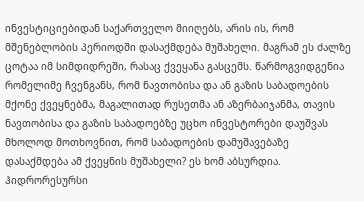ინვესტიციებიდან საქართველო მიიღებს, არის ის, რომ მშენებლობის პერიოდში დასაქმდება მუშახელი. მაგრამ ეს ძალზე ცოტაა იმ სიმდიდრეში, რასაც ქვეყანა გასცემს. წარმოგვიდგენია რომელიმე ჩვენგანს, რომ ნავთობისა და ან გაზის საბადოების მქონე ქვეყნებმა, მაგალითად რუსეთმა ან აზერბაიჯანმა, თავის ნავთობისა და გაზის საბადოებზე უცხო ინვესტორები დაუშვას მხოლოდ მოთხოვნით, რომ საბადოების დამუშავებაზე დასაქმდება ამ ქვეყნის მუშახელი? ეს ხომ აბსურდია. ჰიდრორესურსი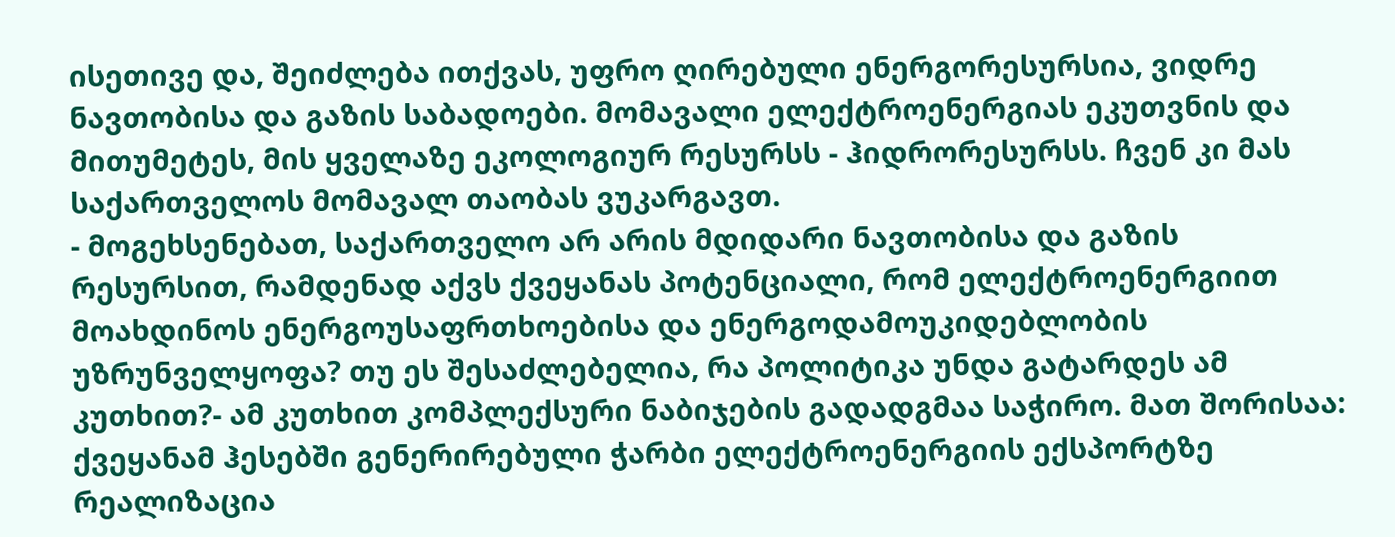ისეთივე და, შეიძლება ითქვას, უფრო ღირებული ენერგორესურსია, ვიდრე ნავთობისა და გაზის საბადოები. მომავალი ელექტროენერგიას ეკუთვნის და მითუმეტეს, მის ყველაზე ეკოლოგიურ რესურსს - ჰიდრორესურსს. ჩვენ კი მას საქართველოს მომავალ თაობას ვუკარგავთ.
- მოგეხსენებათ, საქართველო არ არის მდიდარი ნავთობისა და გაზის რესურსით, რამდენად აქვს ქვეყანას პოტენციალი, რომ ელექტროენერგიით მოახდინოს ენერგოუსაფრთხოებისა და ენერგოდამოუკიდებლობის უზრუნველყოფა? თუ ეს შესაძლებელია, რა პოლიტიკა უნდა გატარდეს ამ კუთხით?- ამ კუთხით კომპლექსური ნაბიჯების გადადგმაა საჭირო. მათ შორისაა: ქვეყანამ ჰესებში გენერირებული ჭარბი ელექტროენერგიის ექსპორტზე რეალიზაცია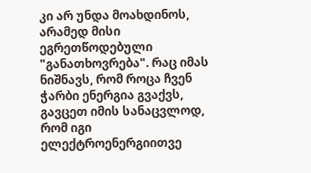კი არ უნდა მოახდინოს, არამედ მისი ეგრეთწოდებული "განათხოვრება". რაც იმას ნიშნავს, რომ როცა ჩვენ ჭარბი ენერგია გვაქვს, გავცეთ იმის სანაცვლოდ, რომ იგი ელექტროენერგიითვე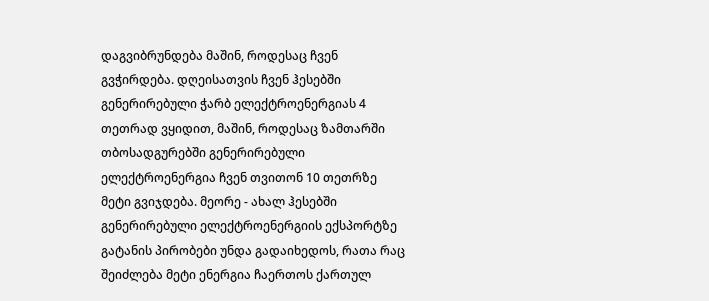დაგვიბრუნდება მაშინ, როდესაც ჩვენ გვჭირდება. დღეისათვის ჩვენ ჰესებში გენერირებული ჭარბ ელექტროენერგიას 4 თეთრად ვყიდით, მაშინ, როდესაც ზამთარში თბოსადგურებში გენერირებული ელექტროენერგია ჩვენ თვითონ 10 თეთრზე მეტი გვიჯდება. მეორე - ახალ ჰესებში გენერირებული ელექტროენერგიის ექსპორტზე გატანის პირობები უნდა გადაიხედოს, რათა რაც შეიძლება მეტი ენერგია ჩაერთოს ქართულ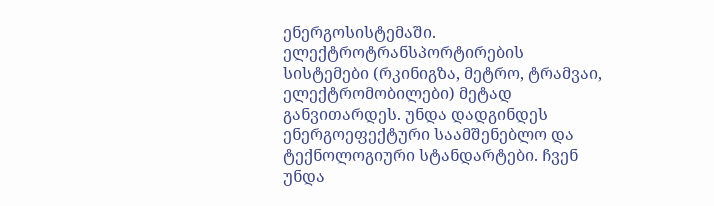ენერგოსისტემაში. ელექტროტრანსპორტირების სისტემები (რკინიგზა, მეტრო, ტრამვაი, ელექტრომობილები) მეტად განვითარდეს. უნდა დადგინდეს ენერგოეფექტური საამშენებლო და ტექნოლოგიური სტანდარტები. ჩვენ უნდა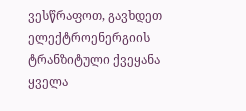ვესწრაფოთ, გავხდეთ ელექტროენერგიის ტრანზიტული ქვეყანა ყველა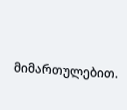მიმართულებით.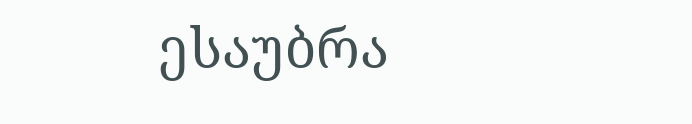ესაუბრა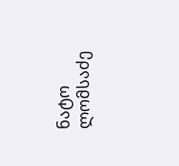ნატო ლომსაძე